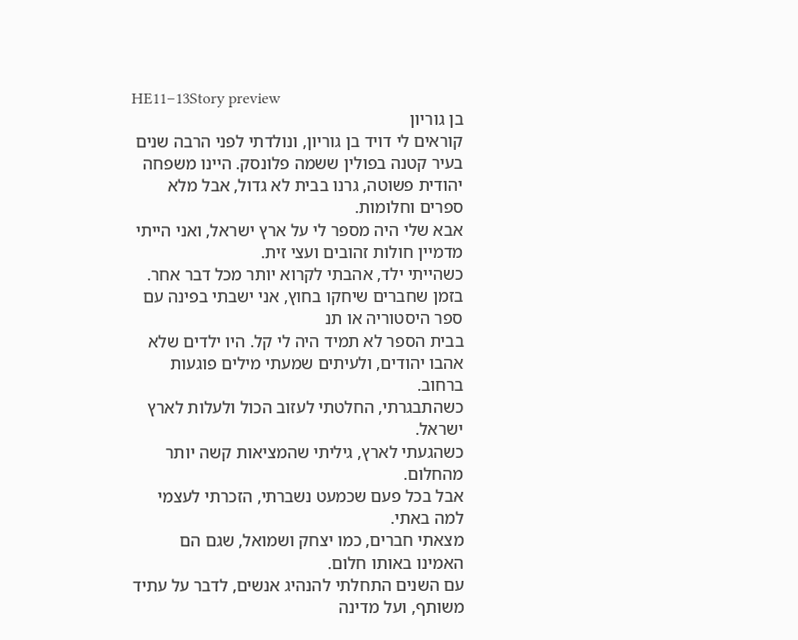HE11–13Story preview
בן גוריון
קוראים לי דויד בן גוריון, ונולדתי לפני הרבה שנים בעיר קטנה בפולין ששמה פלונסק. היינו משפחה יהודית פשוטה, גרנו בבית לא גדול, אבל מלא ספרים וחלומות.
אבא שלי היה מספר לי על ארץ ישראל, ואני הייתי מדמיין חולות זהובים ועצי זית.
כשהייתי ילד, אהבתי לקרוא יותר מכל דבר אחר. בזמן שחברים שיחקו בחוץ, אני ישבתי בפינה עם ספר היסטוריה או תנ
בבית הספר לא תמיד היה לי קל. היו ילדים שלא אהבו יהודים, ולעיתים שמעתי מילים פוגעות ברחוב.
כשהתבגרתי, החלטתי לעזוב הכול ולעלות לארץ ישראל.
כשהגעתי לארץ, גיליתי שהמציאות קשה יותר מהחלום.
אבל בכל פעם שכמעט נשברתי, הזכרתי לעצמי למה באתי.
מצאתי חברים, כמו יצחק ושמואל, שגם הם האמינו באותו חלום.
עם השנים התחלתי להנהיג אנשים, לדבר על עתיד משותף, ועל מדינה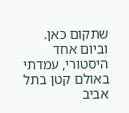שתקום כאן.
וביום אחד היסטורי, עמדתי באולם קטן בתל אביב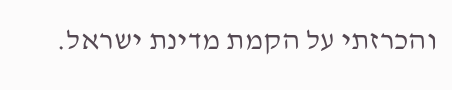והכרזתי על הקמת מדינת ישראל.